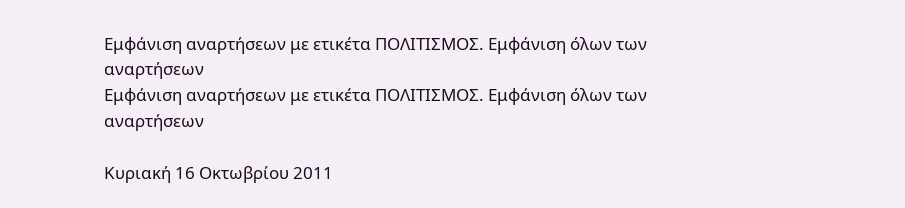Εμφάνιση αναρτήσεων με ετικέτα ΠΟΛΙΤΙΣΜΟΣ. Εμφάνιση όλων των αναρτήσεων
Εμφάνιση αναρτήσεων με ετικέτα ΠΟΛΙΤΙΣΜΟΣ. Εμφάνιση όλων των αναρτήσεων

Κυριακή 16 Οκτωβρίου 2011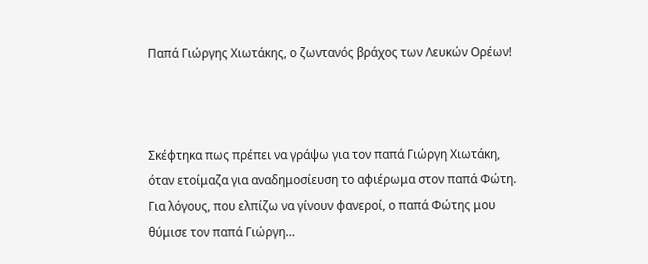Παπά Γιώργης Χιωτάκης, ο ζωντανός βράχος των Λευκών Ορέων!



Σκέφτηκα πως πρέπει να γράψω για τον παπά Γιώργη Χιωτάκη, όταν ετοίμαζα για αναδημοσίευση το αφιέρωμα στον παπά Φώτη. Για λόγους, που ελπίζω να γίνουν φανεροί, ο παπά Φώτης μου θύμισε τον παπά Γιώργη…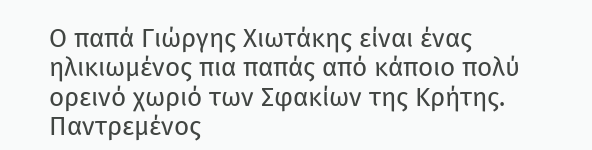Ο παπά Γιώργης Χιωτάκης είναι ένας ηλικιωμένος πια παπάς από κάποιο πολύ ορεινό χωριό των Σφακίων της Κρήτης. Παντρεμένος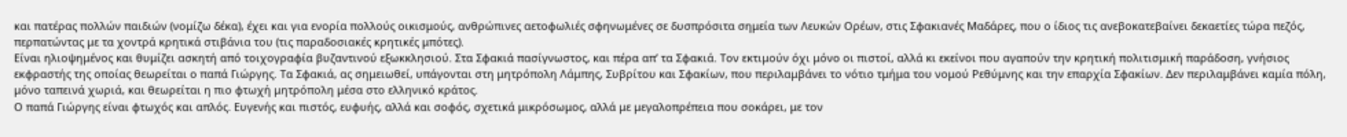και πατέρας πολλών παιδιών (νομίζω δέκα), έχει και για ενορία πολλούς οικισμούς, ανθρώπινες αετοφωλιές σφηνωμένες σε δυσπρόσιτα σημεία των Λευκών Ορέων, στις Σφακιανές Μαδάρες, που ο ίδιος τις ανεβοκατεβαίνει δεκαετίες τώρα πεζός, περπατώντας με τα χοντρά κρητικά στιβάνια του (τις παραδοσιακές κρητικές μπότες).
Είναι ηλιοψημένος και θυμίζει ασκητή από τοιχογραφία βυζαντινού εξωκκλησιού. Στα Σφακιά πασίγνωστος, και πέρα απ’ τα Σφακιά. Τον εκτιμούν όχι μόνο οι πιστοί, αλλά κι εκείνοι που αγαπούν την κρητική πολιτισμική παράδοση, γνήσιος εκφραστής της οποίας θεωρείται ο παπά Γιώργης. Τα Σφακιά, ας σημειωθεί, υπάγονται στη μητρόπολη Λάμπης, Συβρίτου και Σφακίων, που περιλαμβάνει το νότιο τμήμα του νομού Ρεθύμνης και την επαρχία Σφακίων. Δεν περιλαμβάνει καμία πόλη, μόνο ταπεινά χωριά, και θεωρείται η πιο φτωχή μητρόπολη μέσα στο ελληνικό κράτος.
Ο παπά Γιώργης είναι φτωχός και απλός. Ευγενής και πιστός, ευφυής, αλλά και σοφός, σχετικά μικρόσωμος, αλλά με μεγαλοπρέπεια που σοκάρει, με τον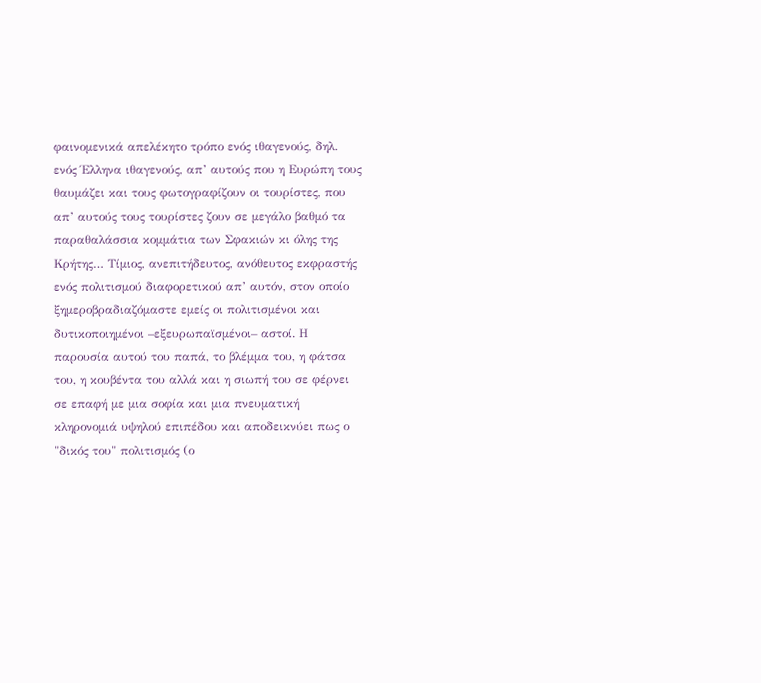φαινομενικά απελέκητο τρόπο ενός ιθαγενούς, δηλ. ενός Έλληνα ιθαγενούς, απ’ αυτούς που η Ευρώπη τους θαυμάζει και τους φωτογραφίζουν οι τουρίστες, που απ’ αυτούς τους τουρίστες ζουν σε μεγάλο βαθμό τα παραθαλάσσια κομμάτια των Σφακιών κι όλης της Κρήτης… Τίμιος, ανεπιτήδευτος, ανόθευτος εκφραστής ενός πολιτισμού διαφορετικού απ’ αυτόν, στον οποίο ξημεροβραδιαζόμαστε εμείς οι πολιτισμένοι και δυτικοποιημένοι –εξευρωπαϊσμένοι– αστοί. Η παρουσία αυτού του παπά, το βλέμμα του, η φάτσα του, η κουβέντα του αλλά και η σιωπή του σε φέρνει σε επαφή με μια σοφία και μια πνευματική κληρονομιά υψηλού επιπέδου και αποδεικνύει πως ο "δικός του" πολιτισμός (ο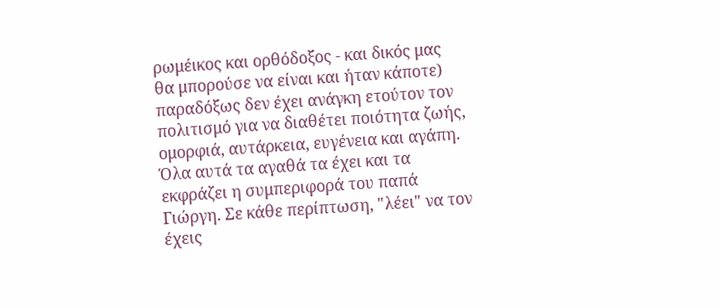ρωμέικος και ορθόδοξος - και δικός μας θα μπορούσε να είναι και ήταν κάποτε) παραδόξως δεν έχει ανάγκη ετούτον τον πολιτισμό για να διαθέτει ποιότητα ζωής, ομορφιά, αυτάρκεια, ευγένεια και αγάπη. Όλα αυτά τα αγαθά τα έχει και τα εκφράζει η συμπεριφορά του παπά Γιώργη. Σε κάθε περίπτωση, "λέει" να τον έχεις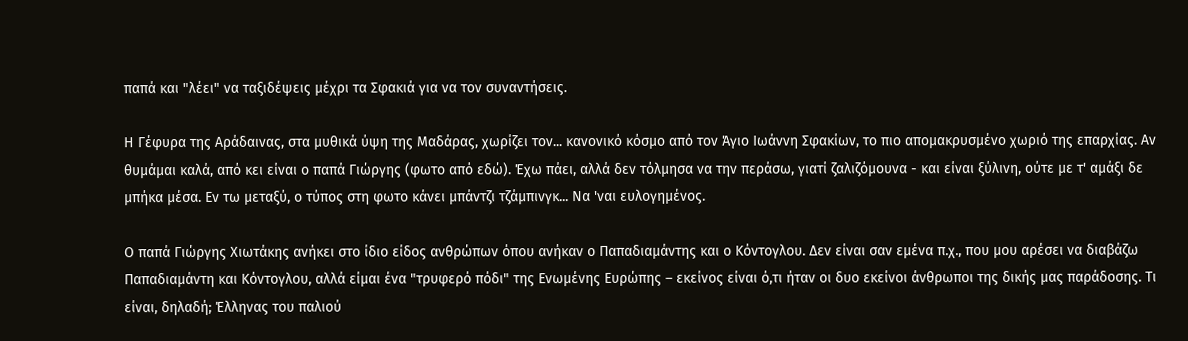παπά και "λέει" να ταξιδέψεις μέχρι τα Σφακιά για να τον συναντήσεις.

Η Γέφυρα της Αράδαινας, στα μυθικά ύψη της Μαδάρας, χωρίζει τον... κανονικό κόσμο από τον Άγιο Ιωάννη Σφακίων, το πιο απομακρυσμένο χωριό της επαρχίας. Αν θυμάμαι καλά, από κει είναι ο παπά Γιώργης (φωτο από εδώ). Έχω πάει, αλλά δεν τόλμησα να την περάσω, γιατί ζαλιζόμουνα - και είναι ξύλινη, ούτε με τ' αμάξι δε μπήκα μέσα. Εν τω μεταξύ, ο τύπος στη φωτο κάνει μπάντζι τζάμπινγκ... Να 'ναι ευλογημένος.

Ο παπά Γιώργης Χιωτάκης ανήκει στο ίδιο είδος ανθρώπων όπου ανήκαν ο Παπαδιαμάντης και ο Κόντογλου. Δεν είναι σαν εμένα π.χ., που μου αρέσει να διαβάζω Παπαδιαμάντη και Κόντογλου, αλλά είμαι ένα "τρυφερό πόδι" της Ενωμένης Ευρώπης – εκείνος είναι ό,τι ήταν οι δυο εκείνοι άνθρωποι της δικής μας παράδοσης. Τι είναι, δηλαδή; Έλληνας του παλιού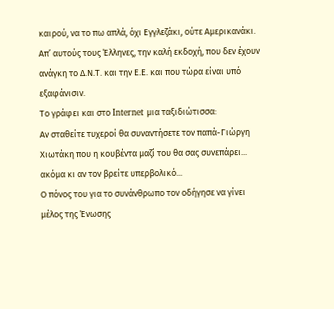καιρού, να το πω απλά, όχι Εγγλεζάκι, ούτε Αμερικανάκι. Απ’ αυτούς τους Έλληνες, την καλή εκδοχή, που δεν έχουν ανάγκη το Δ.Ν.Τ. και την Ε.Ε. και που τώρα είναι υπό εξαφάνισιν.
Το γράφει και στο Internet μια ταξιδιώτισσα:
Αν σταθείτε τυχεροί θα συναντήσετε τον παπά-Γιώργη Χιωτάκη που η κουβέντα μαζί του θα σας συνεπάρει... ακόμα κι αν τον βρείτε υπερβολικό...
Ο πόνος του για το συνάνθρωπο τον οδήγησε να γίνει μέλος της Ένωσης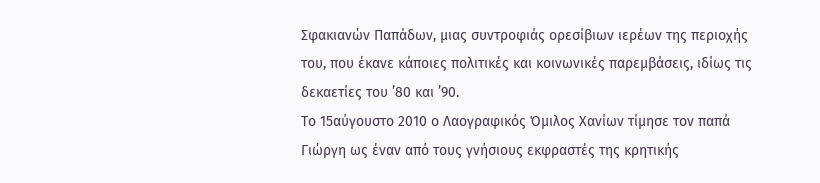Σφακιανών Παπάδων, μιας συντροφιάς ορεσίβιων ιερέων της περιοχής του, που έκανε κάποιες πολιτικές και κοινωνικές παρεμβάσεις, ιδίως τις δεκαετίες του ’80 και ’90.
Το 15αύγουστο 2010 ο Λαογραφικός Όμιλος Χανίων τίμησε τον παπά Γιώργη ως έναν από τους γνήσιους εκφραστές της κρητικής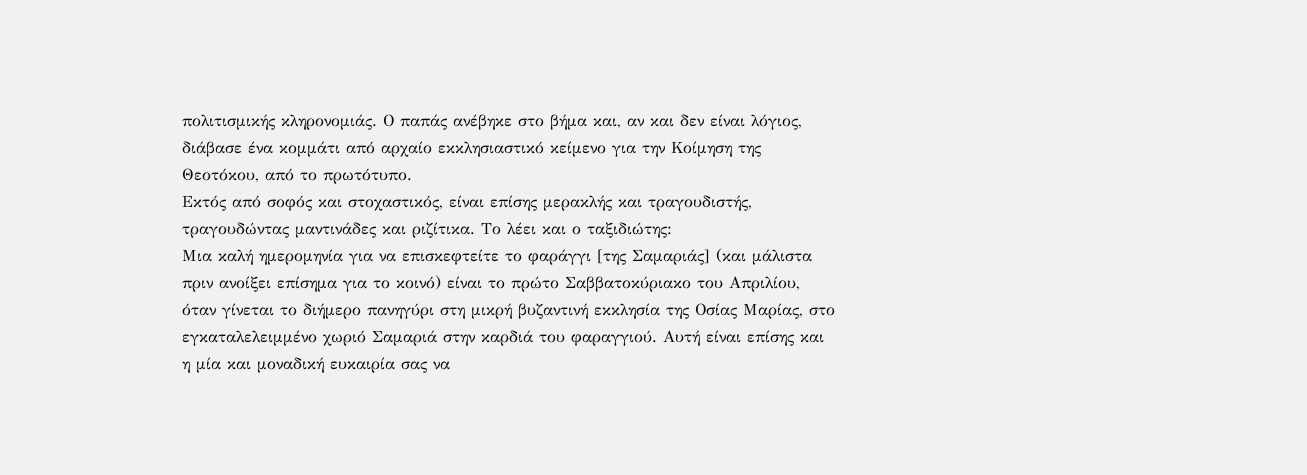πολιτισμικής κληρονομιάς. Ο παπάς ανέβηκε στο βήμα και, αν και δεν είναι λόγιος, διάβασε ένα κομμάτι από αρχαίο εκκλησιαστικό κείμενο για την Κοίμηση της Θεοτόκου, από το πρωτότυπο.
Εκτός από σοφός και στοχαστικός, είναι επίσης μερακλής και τραγουδιστής, τραγουδώντας μαντινάδες και ριζίτικα. Το λέει και ο ταξιδιώτης:
Μια καλή ημερομηνία για να επισκεφτείτε το φαράγγι [της Σαμαριάς] (και μάλιστα πριν ανοίξει επίσημα για το κοινό) είναι το πρώτο Σαββατοκύριακο του Απριλίου, όταν γίνεται το διήμερο πανηγύρι στη μικρή βυζαντινή εκκλησία της Οσίας Μαρίας, στο εγκαταλελειμμένο χωριό Σαμαριά στην καρδιά του φαραγγιού. Αυτή είναι επίσης και η μία και μοναδική ευκαιρία σας να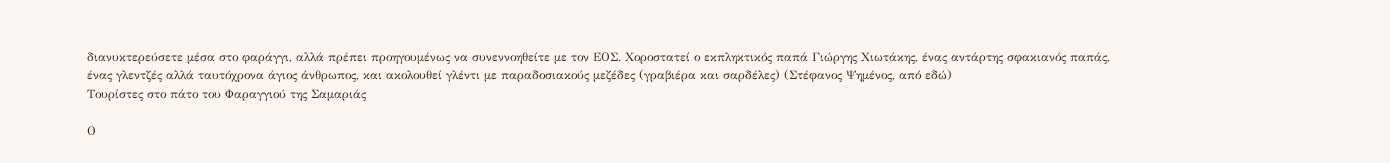διανυκτερεύσετε μέσα στο φαράγγι, αλλά πρέπει προηγουμένως να συνεννοηθείτε με τον ΕΟΣ. Χοροστατεί ο εκπληκτικός παπά Γιώργης Χιωτάκης, ένας αντάρτης σφακιανός παπάς, ένας γλεντζές αλλά ταυτόχρονα άγιος άνθρωπος, και ακολουθεί γλέντι με παραδοσιακούς μεζέδες (γραβιέρα και σαρδέλες) (Στέφανος Ψημένος, από εδώ)
Τουρίστες στο πάτο του Φαραγγιού της Σαμαριάς

Ο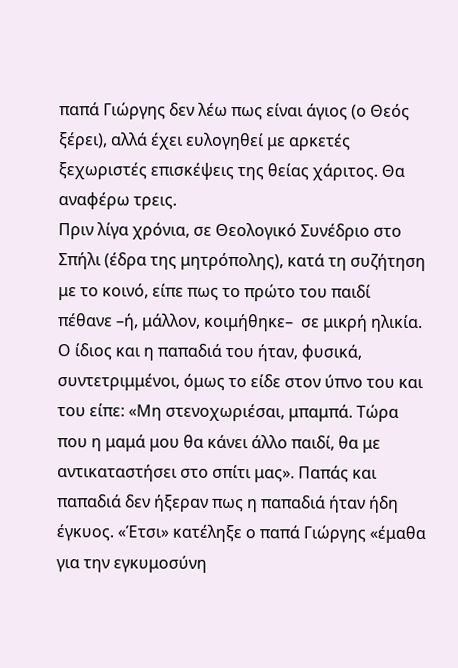παπά Γιώργης δεν λέω πως είναι άγιος (ο Θεός ξέρει), αλλά έχει ευλογηθεί με αρκετές ξεχωριστές επισκέψεις της θείας χάριτος. Θα αναφέρω τρεις.
Πριν λίγα χρόνια, σε Θεολογικό Συνέδριο στο Σπήλι (έδρα της μητρόπολης), κατά τη συζήτηση με το κοινό, είπε πως το πρώτο του παιδί πέθανε –ή, μάλλον, κοιμήθηκε–  σε μικρή ηλικία. Ο ίδιος και η παπαδιά του ήταν, φυσικά, συντετριμμένοι, όμως το είδε στον ύπνο του και του είπε: «Μη στενοχωριέσαι, μπαμπά. Τώρα που η μαμά μου θα κάνει άλλο παιδί, θα με αντικαταστήσει στο σπίτι μας». Παπάς και παπαδιά δεν ήξεραν πως η παπαδιά ήταν ήδη έγκυος. «Έτσι» κατέληξε ο παπά Γιώργης «έμαθα για την εγκυμοσύνη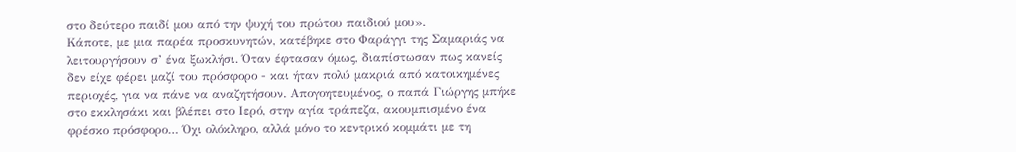στο δεύτερο παιδί μου από την ψυχή του πρώτου παιδιού μου».
Κάποτε, με μια παρέα προσκυνητών, κατέβηκε στο Φαράγγι της Σαμαριάς να λειτουργήσουν σ’ ένα ξωκλήσι. Όταν έφτασαν όμως, διαπίστωσαν πως κανείς δεν είχε φέρει μαζί του πρόσφορο - και ήταν πολύ μακριά από κατοικημένες περιοχές, για να πάνε να αναζητήσουν. Απογοητευμένος, ο παπά Γιώργης μπήκε στο εκκλησάκι και βλέπει στο Ιερό, στην αγία τράπεζα, ακουμπισμένο ένα φρέσκο πρόσφορο… Όχι ολόκληρο, αλλά μόνο το κεντρικό κομμάτι με τη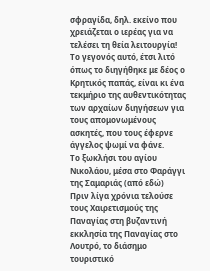σφραγίδα, δηλ. εκείνο που χρειάζεται ο ιερέας για να τελέσει τη θεία λειτουργία!
Το γεγονός αυτό, έτσι λιτό όπως το διηγήθηκε με δέος ο Κρητικός παπάς, είναι κι ένα τεκμήριο της αυθεντικότητας των αρχαίων διηγήσεων για τους απομονωμένους ασκητές, που τους έφερνε άγγελος ψωμί να φάνε.
Το ξωκλήσι του αγίου Νικολάου, μέσα στο Φαράγγι της Σαμαριάς (από εδώ)
Πριν λίγα χρόνια τελούσε τους Χαιρετισμούς της Παναγίας στη βυζαντινή εκκλησία της Παναγίας στο Λουτρό, το διάσημο τουριστικό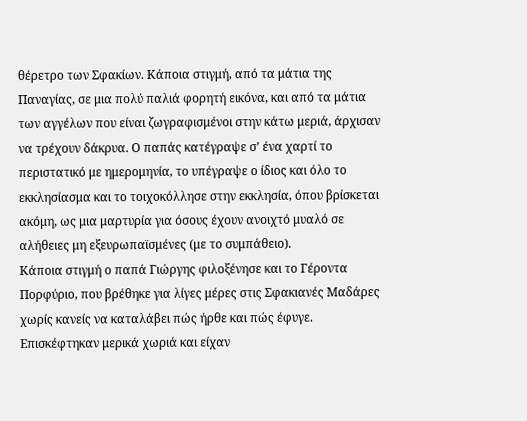θέρετρο των Σφακίων. Κάποια στιγμή, από τα μάτια της Παναγίας, σε μια πολύ παλιά φορητή εικόνα, και από τα μάτια των αγγέλων που είναι ζωγραφισμένοι στην κάτω μεριά, άρχισαν να τρέχουν δάκρυα. Ο παπάς κατέγραψε σ’ ένα χαρτί το περιστατικό με ημερομηνία, το υπέγραψε ο ίδιος και όλο το εκκλησίασμα και το τοιχοκόλλησε στην εκκλησία, όπου βρίσκεται ακόμη, ως μια μαρτυρία για όσους έχουν ανοιχτό μυαλό σε αλήθειες μη εξευρωπαϊσμένες (με το συμπάθειο).
Κάποια στιγμή ο παπά Γιώργης φιλοξένησε και το Γέροντα Πορφύριο, που βρέθηκε για λίγες μέρες στις Σφακιανές Μαδάρες χωρίς κανείς να καταλάβει πώς ήρθε και πώς έφυγε. Επισκέφτηκαν μερικά χωριά και είχαν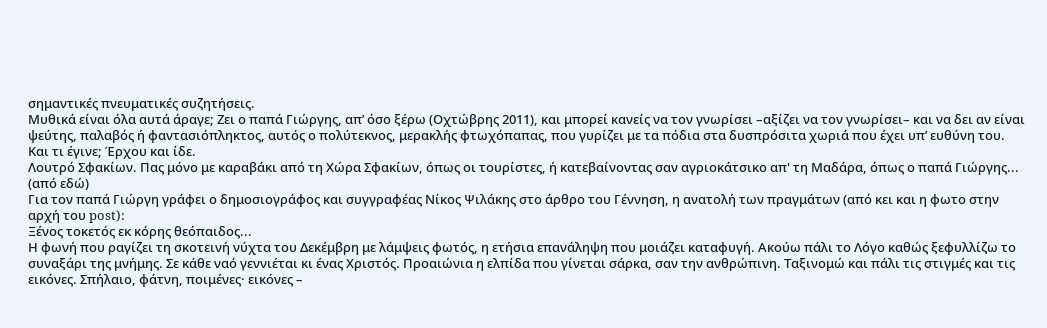σημαντικές πνευματικές συζητήσεις.
Μυθικά είναι όλα αυτά άραγε; Ζει ο παπά Γιώργης, απ’ όσο ξέρω (Οχτώβρης 2011), και μπορεί κανείς να τον γνωρίσει –αξίζει να τον γνωρίσει– και να δει αν είναι ψεύτης, παλαβός ή φαντασιόπληκτος, αυτός ο πολύτεκνος, μερακλής φτωχόπαπας, που γυρίζει με τα πόδια στα δυσπρόσιτα χωριά που έχει υπ’ ευθύνη του. Και τι έγινε; Έρχου και ίδε.
Λουτρό Σφακίων. Πας μόνο με καραβάκι από τη Χώρα Σφακίων, όπως οι τουρίστες, ή κατεβαίνοντας σαν αγριοκάτσικο απ' τη Μαδάρα, όπως ο παπά Γιώργης... (από εδώ)
Για τον παπά Γιώργη γράφει ο δημοσιογράφος και συγγραφέας Νίκος Ψιλάκης στο άρθρο του Γέννηση, η ανατολή των πραγμάτων (από κει και η φωτο στην αρχή του post):
Ξένος τοκετός εκ κόρης θεόπαιδος...
Η φωνή που ραγίζει τη σκοτεινή νύχτα του Δεκέμβρη με λάμψεις φωτός, η ετήσια επανάληψη που μοιάζει καταφυγή. Ακούω πάλι το Λόγο καθώς ξεφυλλίζω το συναξάρι της μνήμης. Σε κάθε ναό γεννιέται κι ένας Χριστός. Προαιώνια η ελπίδα που γίνεται σάρκα, σαν την ανθρώπινη. Ταξινομώ και πάλι τις στιγμές και τις εικόνες. Σπήλαιο, φάτνη, ποιμένες· εικόνες –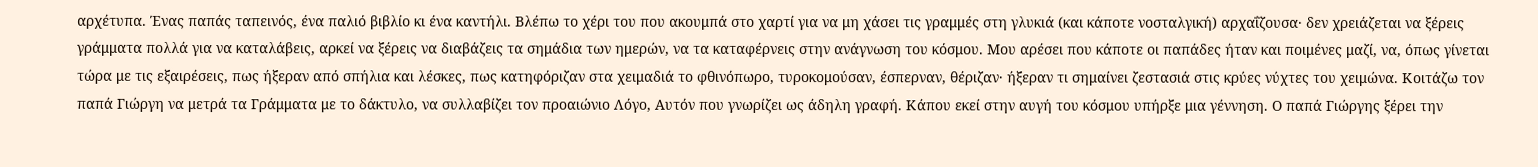αρχέτυπα. Ένας παπάς ταπεινός, ένα παλιό βιβλίο κι ένα καντήλι. Βλέπω το χέρι του που ακουμπά στο χαρτί για να μη χάσει τις γραμμές στη γλυκιά (και κάποτε νοσταλγική) αρχαΐζουσα· δεν χρειάζεται να ξέρεις γράμματα πολλά για να καταλάβεις, αρκεί να ξέρεις να διαβάζεις τα σημάδια των ημερών, να τα καταφέρνεις στην ανάγνωση του κόσμου. Μου αρέσει που κάποτε οι παπάδες ήταν και ποιμένες μαζί, να, όπως γίνεται τώρα με τις εξαιρέσεις, πως ήξεραν από σπήλια και λέσκες, πως κατηφόριζαν στα χειμαδιά το φθινόπωρο, τυροκομούσαν, έσπερναν, θέριζαν· ήξεραν τι σημαίνει ζεστασιά στις κρύες νύχτες του χειμώνα. Κοιτάζω τον παπά Γιώργη να μετρά τα Γράμματα με το δάκτυλο, να συλλαβίζει τον προαιώνιο Λόγο, Αυτόν που γνωρίζει ως άδηλη γραφή. Κάπου εκεί στην αυγή του κόσμου υπήρξε μια γέννηση. Ο παπά Γιώργης ξέρει την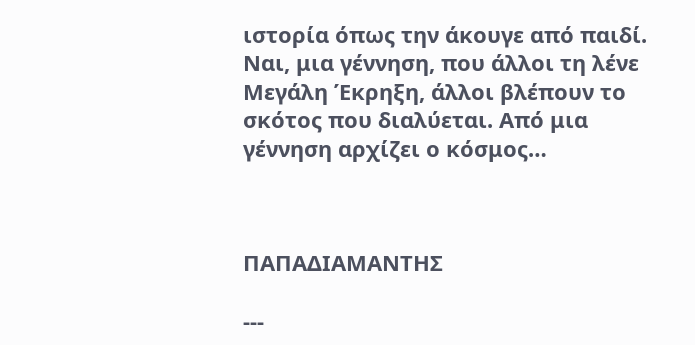ιστορία όπως την άκουγε από παιδί.
Ναι, μια γέννηση, που άλλοι τη λένε Μεγάλη Έκρηξη, άλλοι βλέπουν το σκότος που διαλύεται. Από μια γέννηση αρχίζει ο κόσμος…



ΠΑΠΑΔΙΑΜΑΝΤΗΣ

---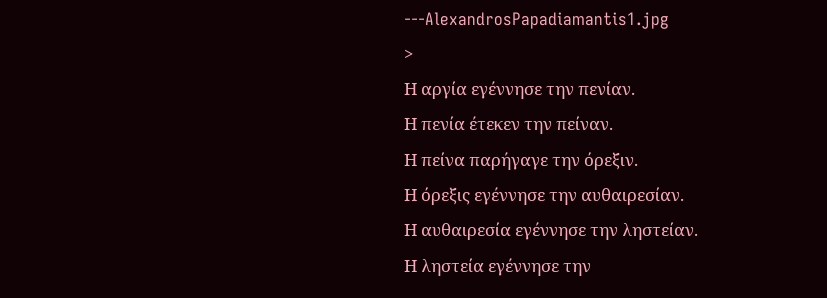---AlexandrosPapadiamantis1.jpg
>
Η αργία εγέννησε την πενίαν.
Η πενία έτεκεν την πείναν.
Η πείνα παρήγαγε την όρεξιν.
Η όρεξις εγέννησε την αυθαιρεσίαν.
Η αυθαιρεσία εγέννησε την ληστείαν.
Η ληστεία εγέννησε την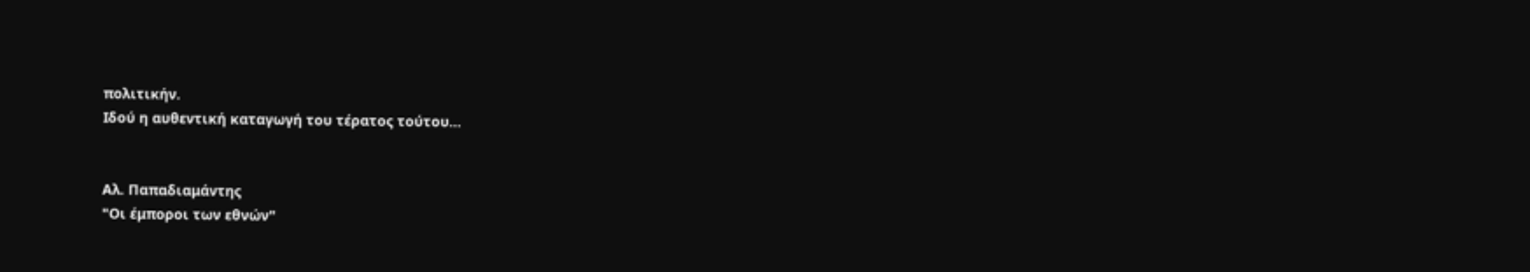πολιτικήν.
Ιδού η αυθεντική καταγωγή του τέρατος τούτου...


Αλ. Παπαδιαμάντης
"Οι έμποροι των εθνών"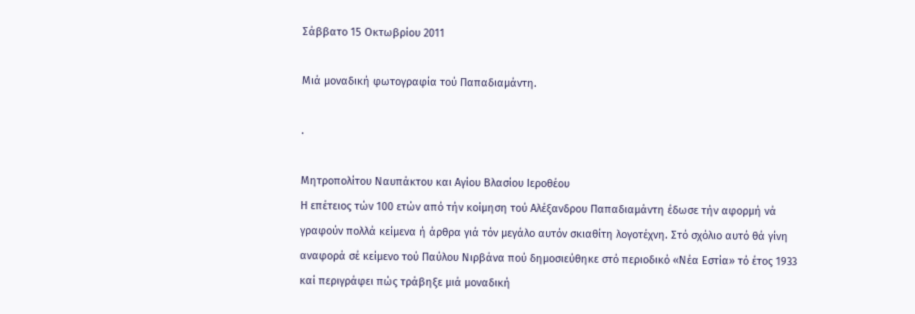Σάββατο 15 Οκτωβρίου 2011

Μιά μοναδική φωτογραφία τού Παπαδιαμάντη.

.

Μητροπολίτου Ναυπάκτου και Αγίου Βλασίου Ιεροθέου
Η επέτειος τών 100 ετών από τήν κοίμηση τού Αλέξανδρου Παπαδιαμάντη έδωσε τήν αφορμή νά γραφούν πολλά κείμενα ή άρθρα γιά τόν μεγάλο αυτόν σκιαθίτη λογοτέχνη. Στό σχόλιο αυτό θά γίνη αναφορά σέ κείμενο τού Παύλου Νιρβάνα πού δημοσιεύθηκε στό περιοδικό «Νέα Εστία» τό έτος 1933 καί περιγράφει πώς τράβηξε μιά μοναδική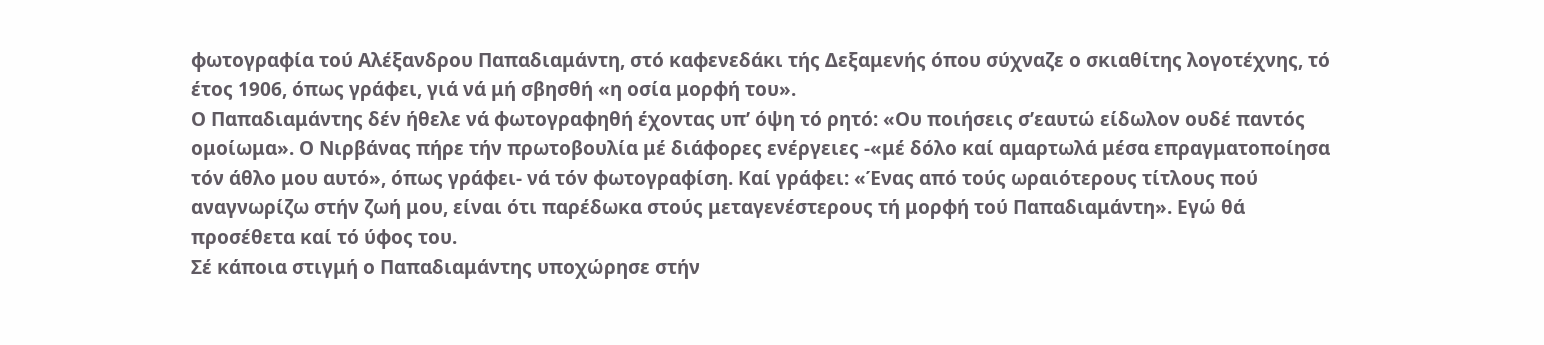φωτογραφία τού Αλέξανδρου Παπαδιαμάντη, στό καφενεδάκι τής Δεξαμενής όπου σύχναζε ο σκιαθίτης λογοτέχνης, τό έτος 1906, όπως γράφει, γιά νά μή σβησθή «η οσία μορφή του».
Ο Παπαδιαμάντης δέν ήθελε νά φωτογραφηθή έχοντας υπ’ όψη τό ρητό: «Ου ποιήσεις σ’εαυτώ είδωλον ουδέ παντός ομοίωμα». Ο Νιρβάνας πήρε τήν πρωτοβουλία μέ διάφορες ενέργειες -«μέ δόλο καί αμαρτωλά μέσα επραγματοποίησα τόν άθλο μου αυτό», όπως γράφει- νά τόν φωτογραφίση. Καί γράφει: «Ένας από τούς ωραιότερους τίτλους πού αναγνωρίζω στήν ζωή μου, είναι ότι παρέδωκα στούς μεταγενέστερους τή μορφή τού Παπαδιαμάντη». Εγώ θά προσέθετα καί τό ύφος του.
Σέ κάποια στιγμή ο Παπαδιαμάντης υποχώρησε στήν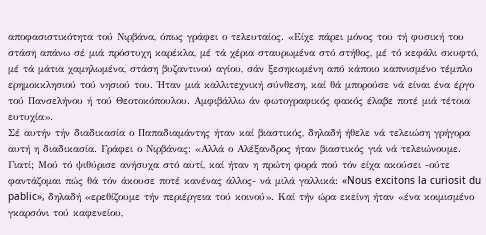αποφασιστικότητα τού Νιρβάνα, όπως γράφει ο τελευταίος. «Είχε πάρει μόνος του τή φυσική του στάση απάνω σέ μιά πρόστυχη καρέκλα, μέ τά χέρια σταυρωμένα στό στήθος, μέ τό κεφάλι σκυφτό, μέ τά μάτια χαμηλωμένα, στάση βυζαντινού αγίου, σάν ξεσηκωμένη από κάποιο καπνισμένο τέμπλο ερημοκκλησιού τού νησιού του. Ήταν μιά καλλιτεχνική σύνθεση, καί θά μπορούσε νά είναι ένα έργο τού Πανσελήνου ή τού Θεοτοκόπουλου. Αμφιβάλλω άν φωτογραφικός φακός έλαβε ποτέ μιά τέτοια ευτυχία».
Σέ αυτήν τήν διαδικασία ο Παπαδιαμάντης ήταν καί βιαστικός, δηλαδή ήθελε νά τελειώση γρήγορα αυτή η διαδικασία. Γράφει ο Νιρβάνας: «Αλλά ο Αλέξανδρος ήταν βιαστικός γιά νά τελειώνουμε. Γιατί; Μού τό ψιθύρισε ανήσυχα στό αυτί, καί ήταν η πρώτη φορά πού τόν είχα ακούσει -ούτε φαντάζομαι πώς θά τόν άκουσε ποτέ κανένας άλλος- νά μιλά γαλλικά: «Nous excitons la curiosit du pablic», δηλαδή «ερεθίζουμε τήν περιέργεια τού κοινού». Καί τήν ώρα εκείνη ήταν «ένα κοιμισμένο γκαρσόνι τού καφενείου,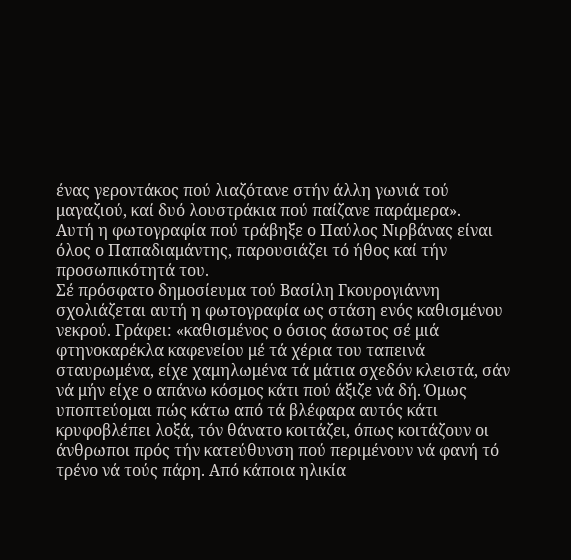ένας γεροντάκος πού λιαζότανε στήν άλλη γωνιά τού μαγαζιού, καί δυό λουστράκια πού παίζανε παράμερα».
Αυτή η φωτογραφία πού τράβηξε ο Παύλος Νιρβάνας είναι όλος ο Παπαδιαμάντης, παρουσιάζει τό ήθος καί τήν προσωπικότητά του.
Σέ πρόσφατο δημοσίευμα τού Βασίλη Γκουρογιάννη σχολιάζεται αυτή η φωτογραφία ως στάση ενός καθισμένου νεκρού. Γράφει: «καθισμένος ο όσιος άσωτος σέ μιά φτηνοκαρέκλα καφενείου μέ τά χέρια του ταπεινά σταυρωμένα, είχε χαμηλωμένα τά μάτια σχεδόν κλειστά, σάν νά μήν είχε ο απάνω κόσμος κάτι πού άξιζε νά δή. Όμως υποπτεύομαι πώς κάτω από τά βλέφαρα αυτός κάτι κρυφοβλέπει λοξά, τόν θάνατο κοιτάζει, όπως κοιτάζουν οι άνθρωποι πρός τήν κατεύθυνση πού περιμένουν νά φανή τό τρένο νά τούς πάρη. Από κάποια ηλικία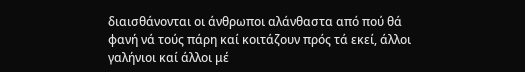διαισθάνονται οι άνθρωποι αλάνθαστα από πού θά φανή νά τούς πάρη καί κοιτάζουν πρός τά εκεί, άλλοι γαλήνιοι καί άλλοι μέ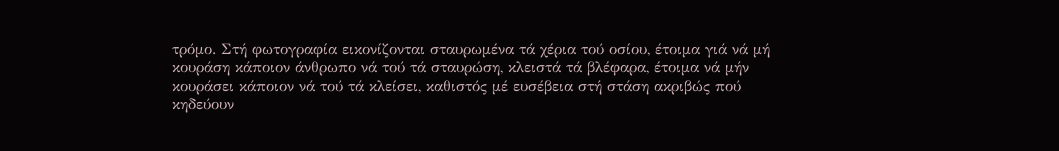τρόμο. Στή φωτογραφία εικονίζονται σταυρωμένα τά χέρια τού οσίου, έτοιμα γιά νά μή κουράση κάποιον άνθρωπο νά τού τά σταυρώση, κλειστά τά βλέφαρα, έτοιμα νά μήν κουράσει κάποιον νά τού τά κλείσει, καθιστός μέ ευσέβεια στή στάση ακριβώς πού κηδεύουν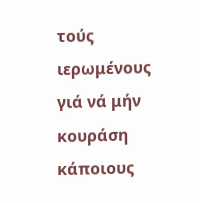τούς ιερωμένους γιά νά μήν κουράση κάποιους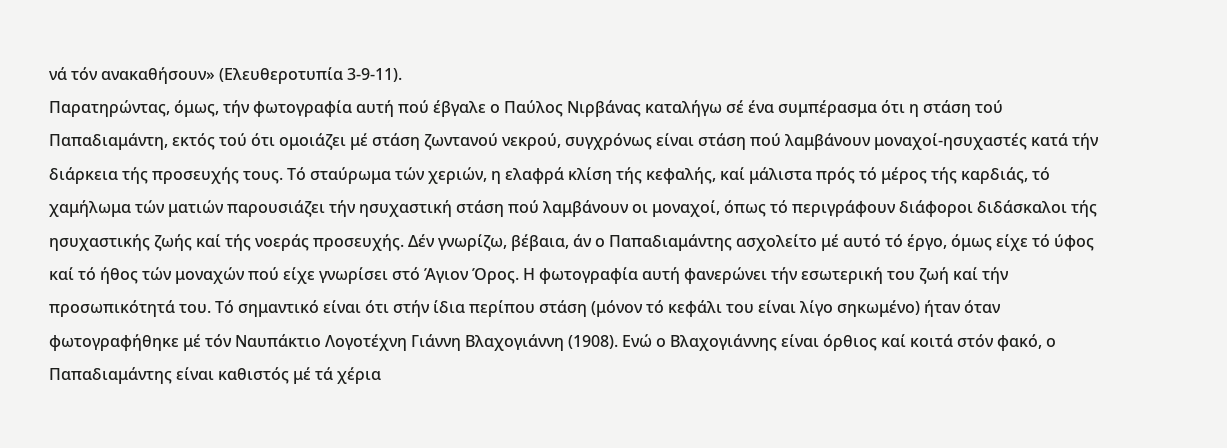νά τόν ανακαθήσουν» (Ελευθεροτυπία 3-9-11).
Παρατηρώντας, όμως, τήν φωτογραφία αυτή πού έβγαλε ο Παύλος Νιρβάνας καταλήγω σέ ένα συμπέρασμα ότι η στάση τού Παπαδιαμάντη, εκτός τού ότι ομοιάζει μέ στάση ζωντανού νεκρού, συγχρόνως είναι στάση πού λαμβάνουν μοναχοί-ησυχαστές κατά τήν διάρκεια τής προσευχής τους. Τό σταύρωμα τών χεριών, η ελαφρά κλίση τής κεφαλής, καί μάλιστα πρός τό μέρος τής καρδιάς, τό χαμήλωμα τών ματιών παρουσιάζει τήν ησυχαστική στάση πού λαμβάνουν οι μοναχοί, όπως τό περιγράφουν διάφοροι διδάσκαλοι τής ησυχαστικής ζωής καί τής νοεράς προσευχής. Δέν γνωρίζω, βέβαια, άν ο Παπαδιαμάντης ασχολείτο μέ αυτό τό έργο, όμως είχε τό ύφος καί τό ήθος τών μοναχών πού είχε γνωρίσει στό Άγιον Όρος. Η φωτογραφία αυτή φανερώνει τήν εσωτερική του ζωή καί τήν προσωπικότητά του. Τό σημαντικό είναι ότι στήν ίδια περίπου στάση (μόνον τό κεφάλι του είναι λίγο σηκωμένο) ήταν όταν φωτογραφήθηκε μέ τόν Ναυπάκτιο Λογοτέχνη Γιάννη Βλαχογιάννη (1908). Ενώ ο Βλαχογιάννης είναι όρθιος καί κοιτά στόν φακό, ο Παπαδιαμάντης είναι καθιστός μέ τά χέρια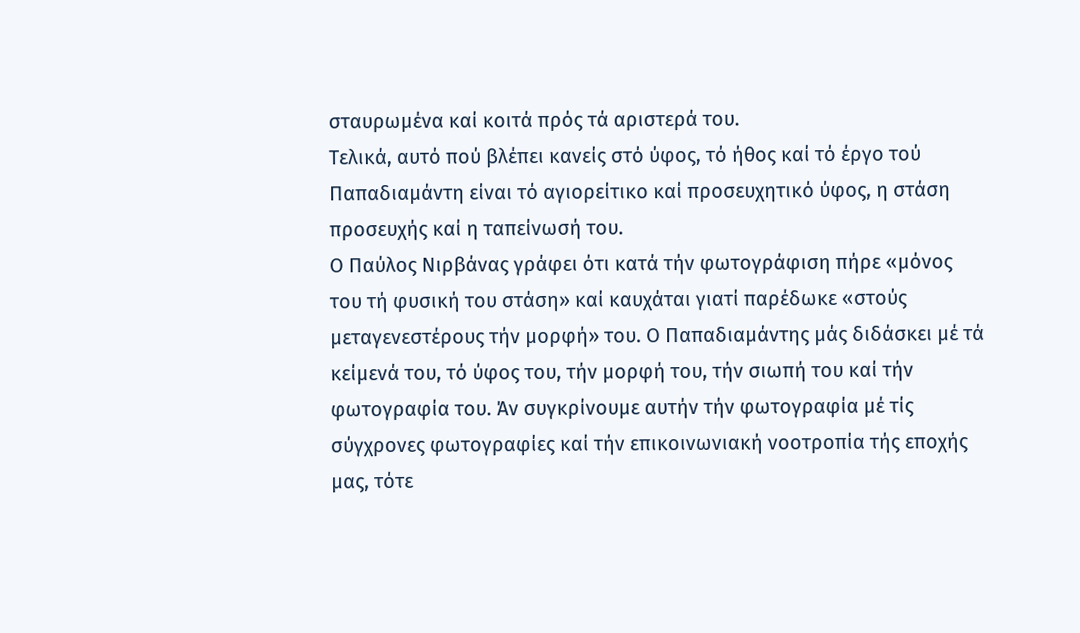σταυρωμένα καί κοιτά πρός τά αριστερά του.
Τελικά, αυτό πού βλέπει κανείς στό ύφος, τό ήθος καί τό έργο τού Παπαδιαμάντη είναι τό αγιορείτικο καί προσευχητικό ύφος, η στάση προσευχής καί η ταπείνωσή του.
Ο Παύλος Νιρβάνας γράφει ότι κατά τήν φωτογράφιση πήρε «μόνος του τή φυσική του στάση» καί καυχάται γιατί παρέδωκε «στούς μεταγενεστέρους τήν μορφή» του. Ο Παπαδιαμάντης μάς διδάσκει μέ τά κείμενά του, τό ύφος του, τήν μορφή του, τήν σιωπή του καί τήν φωτογραφία του. Άν συγκρίνουμε αυτήν τήν φωτογραφία μέ τίς σύγχρονες φωτογραφίες καί τήν επικοινωνιακή νοοτροπία τής εποχής μας, τότε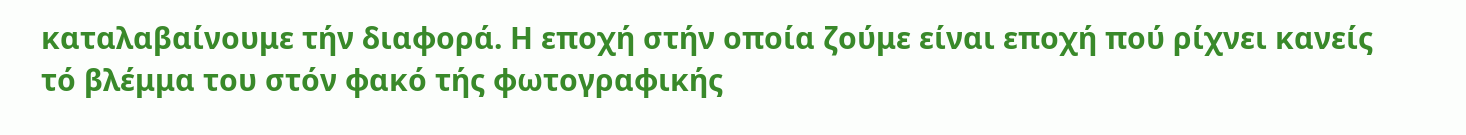καταλαβαίνουμε τήν διαφορά. Η εποχή στήν οποία ζούμε είναι εποχή πού ρίχνει κανείς τό βλέμμα του στόν φακό τής φωτογραφικής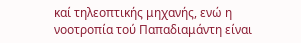καί τηλεοπτικής μηχανής, ενώ η νοοτροπία τού Παπαδιαμάντη είναι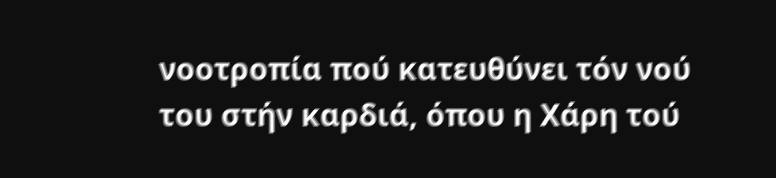νοοτροπία πού κατευθύνει τόν νού του στήν καρδιά, όπου η Χάρη τού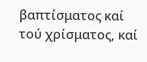βαπτίσματος καί τού χρίσματος, καί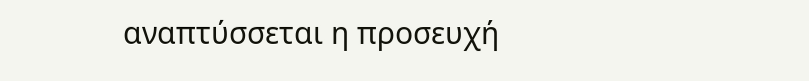αναπτύσσεται η προσευχή